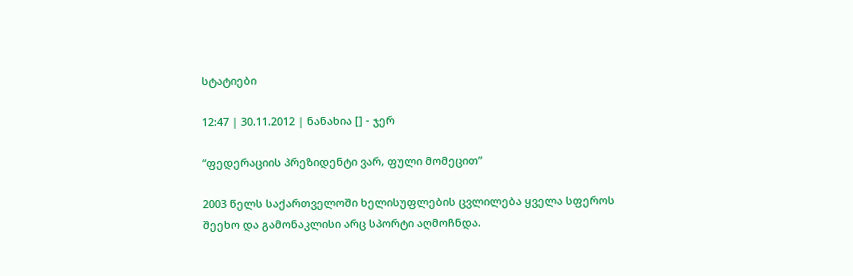სტატიები

12:47 | 30.11.2012 | ნანახია [] - ჯერ

“ფედერაციის პრეზიდენტი ვარ, ფული მომეცით”

2003 წელს საქართველოში ხელისუფლების ცვლილება ყველა სფეროს შეეხო და გამონაკლისი არც სპორტი აღმოჩნდა.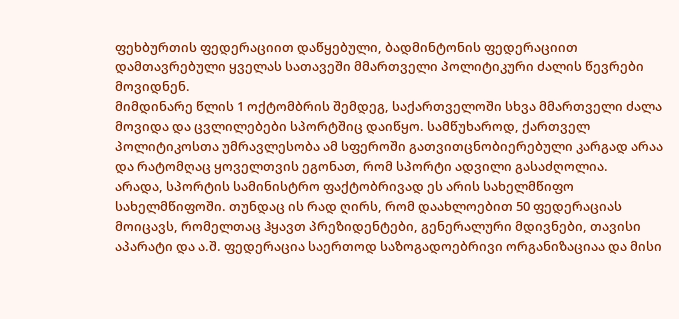ფეხბურთის ფედერაციით დაწყებული, ბადმინტონის ფედერაციით დამთავრებული ყველას სათავეში მმართველი პოლიტიკური ძალის წევრები მოვიდნენ.
მიმდინარე წლის 1 ოქტომბრის შემდეგ, საქართველოში სხვა მმართველი ძალა მოვიდა და ცვლილებები სპორტშიც დაიწყო. სამწუხაროდ, ქართველ პოლიტიკოსთა უმრავლესობა ამ სფეროში გათვითცნობიერებული კარგად არაა და რატომღაც ყოველთვის ეგონათ, რომ სპორტი ადვილი გასაძღოლია.
არადა, სპორტის სამინისტრო ფაქტობრივად ეს არის სახელმწიფო სახელმწიფოში. თუნდაც ის რად ღირს, რომ დაახლოებით 50 ფედერაციას მოიცავს, რომელთაც ჰყავთ პრეზიდენტები, გენერალური მდივნები, თავისი აპარატი და ა.შ. ფედერაცია საერთოდ საზოგადოებრივი ორგანიზაციაა და მისი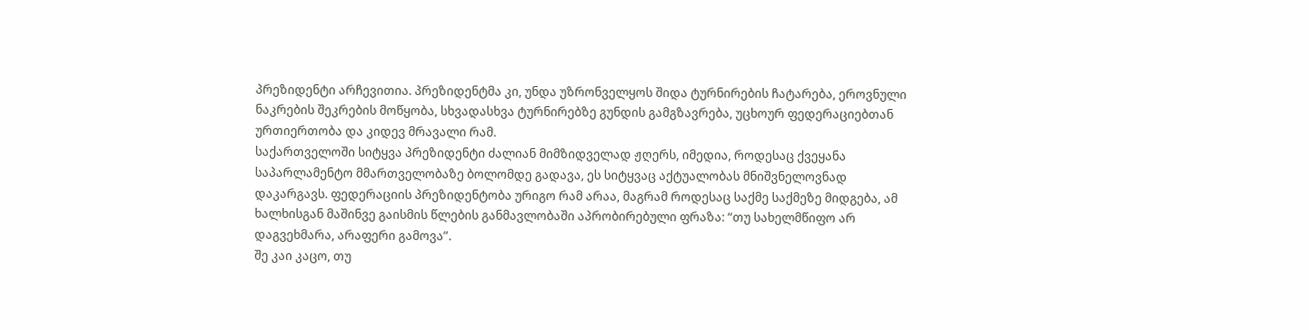პრეზიდენტი არჩევითია. პრეზიდენტმა კი, უნდა უზრონველყოს შიდა ტურნირების ჩატარება, ეროვნული ნაკრების შეკრების მოწყობა, სხვადასხვა ტურნირებზე გუნდის გამგზავრება, უცხოურ ფედერაციებთან ურთიერთობა და კიდევ მრავალი რამ.
საქართველოში სიტყვა პრეზიდენტი ძალიან მიმზიდველად ჟღერს, იმედია, როდესაც ქვეყანა საპარლამენტო მმართველობაზე ბოლომდე გადავა, ეს სიტყვაც აქტუალობას მნიშვნელოვნად დაკარგავს. ფედერაციის პრეზიდენტობა ურიგო რამ არაა, მაგრამ როდესაც საქმე საქმეზე მიდგება, ამ ხალხისგან მაშინვე გაისმის წლების განმავლობაში აპრობირებული ფრაზა: “თუ სახელმწიფო არ დაგვეხმარა, არაფერი გამოვა”.
შე კაი კაცო, თუ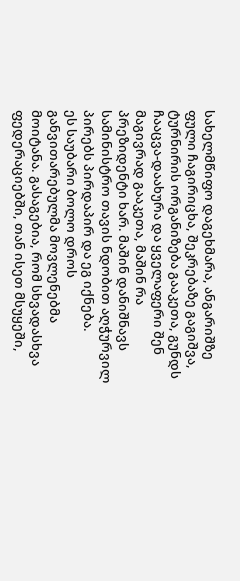სახელმწიფო დაგეხმარა, ანგარიშზე ფული ჩაგირიცხა, შეკრებაზე გაგიშვა, ტურნირის ორგანიზება გააკეთა, გუნდს ჩააცვა-დაახურა და ყველაფერი შენ მაგივრად გააკეთა, მაშინ რა პრეზიდენტი ხარ. მაშინ დანიშნავს სამინისტრო თავის ნდობით აღჭურვილ პირებს პირდაპირ და ეგ იქნება.
ეს საუბარი ბოლო დროს განვითარებულმა მოვლენებმა მოიტანა. გასაგებია, რომ სხვადასხვა ფედერაციებში, თან ისეთ მსუყეში,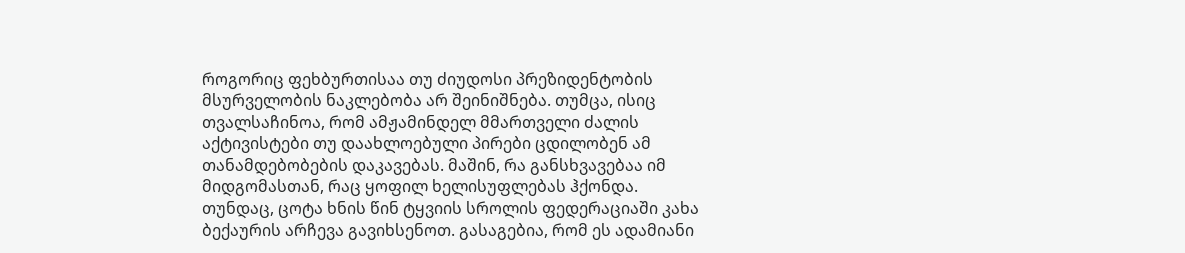როგორიც ფეხბურთისაა თუ ძიუდოსი პრეზიდენტობის მსურველობის ნაკლებობა არ შეინიშნება. თუმცა, ისიც თვალსაჩინოა, რომ ამჟამინდელ მმართველი ძალის აქტივისტები თუ დაახლოებული პირები ცდილობენ ამ თანამდებობების დაკავებას. მაშინ, რა განსხვავებაა იმ მიდგომასთან, რაც ყოფილ ხელისუფლებას ჰქონდა. თუნდაც, ცოტა ხნის წინ ტყვიის სროლის ფედერაციაში კახა ბექაურის არჩევა გავიხსენოთ. გასაგებია, რომ ეს ადამიანი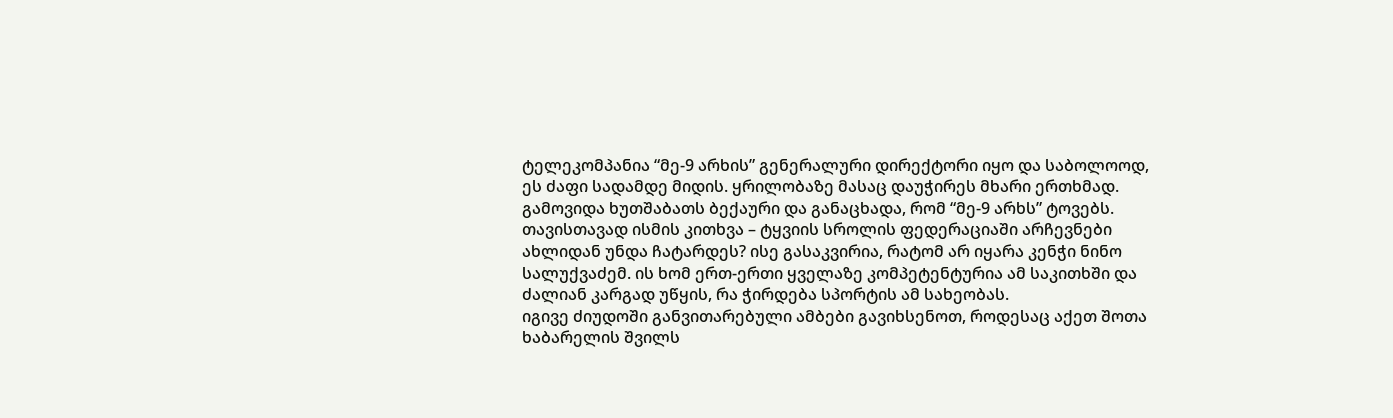ტელეკომპანია “მე-9 არხის” გენერალური დირექტორი იყო და საბოლოოდ, ეს ძაფი სადამდე მიდის. ყრილობაზე მასაც დაუჭირეს მხარი ერთხმად. გამოვიდა ხუთშაბათს ბექაური და განაცხადა, რომ “მე-9 არხს” ტოვებს. თავისთავად ისმის კითხვა – ტყვიის სროლის ფედერაციაში არჩევნები ახლიდან უნდა ჩატარდეს? ისე გასაკვირია, რატომ არ იყარა კენჭი ნინო სალუქვაძემ. ის ხომ ერთ-ერთი ყველაზე კომპეტენტურია ამ საკითხში და ძალიან კარგად უწყის, რა ჭირდება სპორტის ამ სახეობას.
იგივე ძიუდოში განვითარებული ამბები გავიხსენოთ, როდესაც აქეთ შოთა ხაბარელის შვილს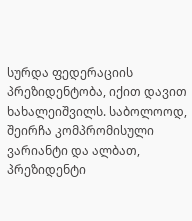სურდა ფედერაციის პრეზიდენტობა, იქით დავით ხახალეიშვილს. საბოლოოდ, შეირჩა კომპრომისული ვარიანტი და ალბათ, პრეზიდენტი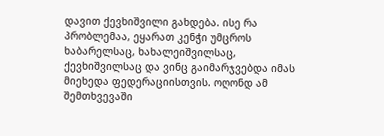დავით ქევხიშვილი გახდება. ისე რა პრობლემაა, ეყარათ კენჭი უმცროს ხაბარელსაც, ხახალეიშვილსაც, ქევხიშვილსაც და ვინც გაიმარჯვებდა იმას მიეხედა ფედერაციისთვის. ოღონდ ამ შემთხვევაში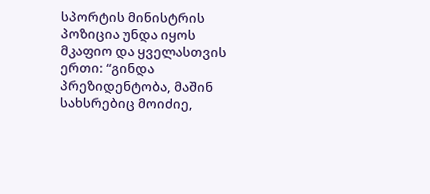სპორტის მინისტრის პოზიცია უნდა იყოს მკაფიო და ყველასთვის ერთი: “გინდა პრეზიდენტობა, მაშინ სახსრებიც მოიძიე,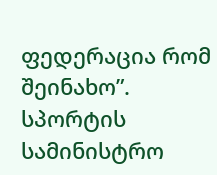ფედერაცია რომ შეინახო”.
სპორტის სამინისტრო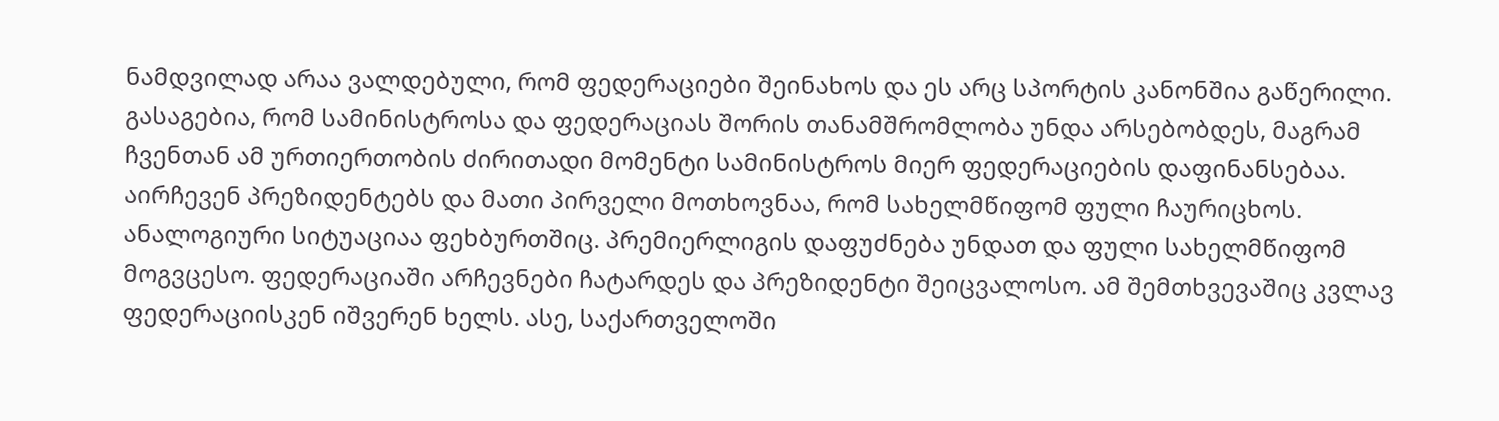ნამდვილად არაა ვალდებული, რომ ფედერაციები შეინახოს და ეს არც სპორტის კანონშია გაწერილი. გასაგებია, რომ სამინისტროსა და ფედერაციას შორის თანამშრომლობა უნდა არსებობდეს, მაგრამ ჩვენთან ამ ურთიერთობის ძირითადი მომენტი სამინისტროს მიერ ფედერაციების დაფინანსებაა. აირჩევენ პრეზიდენტებს და მათი პირველი მოთხოვნაა, რომ სახელმწიფომ ფული ჩაურიცხოს.
ანალოგიური სიტუაციაა ფეხბურთშიც. პრემიერლიგის დაფუძნება უნდათ და ფული სახელმწიფომ მოგვცესო. ფედერაციაში არჩევნები ჩატარდეს და პრეზიდენტი შეიცვალოსო. ამ შემთხვევაშიც კვლავ ფედერაციისკენ იშვერენ ხელს. ასე, საქართველოში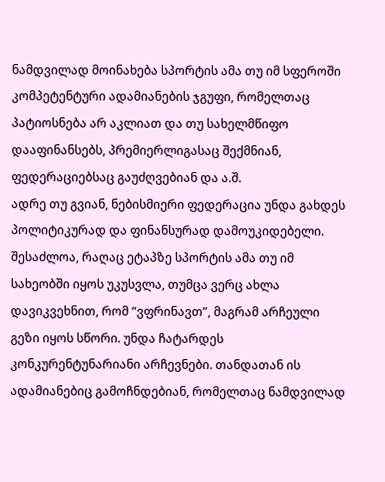ნამდვილად მოინახება სპორტის ამა თუ იმ სფეროში კომპეტენტური ადამიანების ჯგუფი, რომელთაც პატიოსნება არ აკლიათ და თუ სახელმწიფო დააფინანსებს, პრემიერლიგასაც შექმნიან, ფედერაციებსაც გაუძღვებიან და ა.შ.
ადრე თუ გვიან, ნებისმიერი ფედერაცია უნდა გახდეს პოლიტიკურად და ფინანსურად დამოუკიდებელი. შესაძლოა, რაღაც ეტაპზე სპორტის ამა თუ იმ სახეობში იყოს უკუსვლა, თუმცა ვერც ახლა დავიკვეხნით, რომ “ვფრინავთ”, მაგრამ არჩეული გეზი იყოს სწორი. უნდა ჩატარდეს კონკურენტუნარიანი არჩევნები. თანდათან ის ადამიანებიც გამოჩნდებიან, რომელთაც ნამდვილად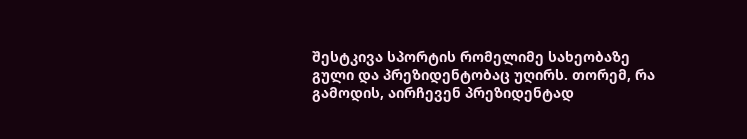შესტკივა სპორტის რომელიმე სახეობაზე გული და პრეზიდენტობაც უღირს. თორემ, რა გამოდის, აირჩევენ პრეზიდენტად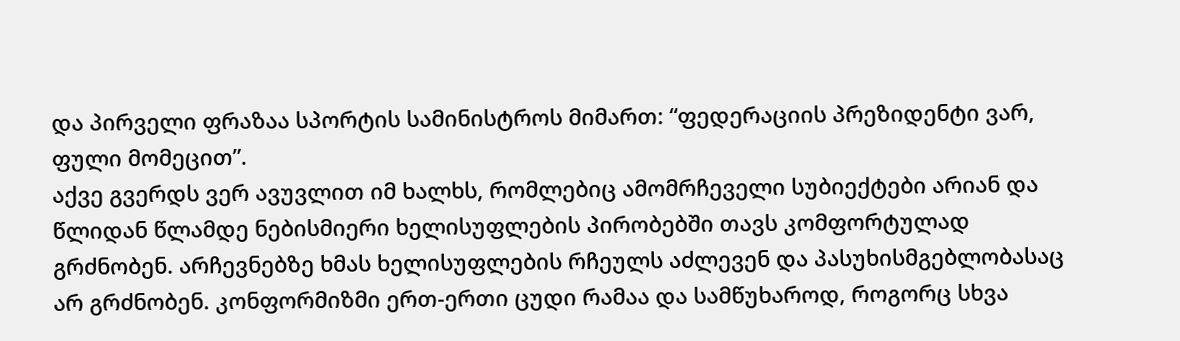და პირველი ფრაზაა სპორტის სამინისტროს მიმართ: “ფედერაციის პრეზიდენტი ვარ, ფული მომეცით”.
აქვე გვერდს ვერ ავუვლით იმ ხალხს, რომლებიც ამომრჩეველი სუბიექტები არიან და წლიდან წლამდე ნებისმიერი ხელისუფლების პირობებში თავს კომფორტულად გრძნობენ. არჩევნებზე ხმას ხელისუფლების რჩეულს აძლევენ და პასუხისმგებლობასაც არ გრძნობენ. კონფორმიზმი ერთ-ერთი ცუდი რამაა და სამწუხაროდ, როგორც სხვა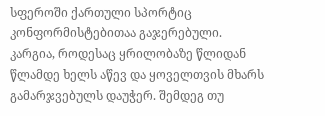სფეროში ქართული სპორტიც კონფორმისტებითაა გაჯერებული. კარგია, როდესაც ყრილობაზე წლიდან წლამდე ხელს აწევ და ყოველთვის მხარს გამარჯვებულს დაუჭერ. შემდეგ თუ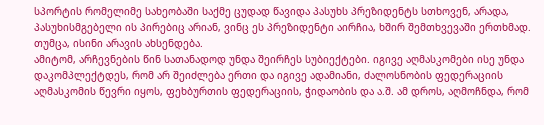სპორტის რომელიმე სახეობაში საქმე ცუდად წავიდა პასუხს პრეზიდენტს სთხოვენ, არადა, პასუხისმგებელი ის პირებიც არიან, ვინც ეს პრეზიდენტი აირჩია, ხშირ შემთხვევაში ერთხმად. თუმცა, ისინი არავის ახსენდება.
ამიტომ, არჩევნების წინ სათანადოდ უნდა შეირჩეს სუბიექტები. იგივე აღმასკომები ისე უნდა დაკომპლექტდეს, რომ არ შეიძლება ერთი და იგივე ადამიანი, ძალოსნობის ფედერაციის აღმასკომის წევრი იყოს, ფეხბურთის ფედერაციის, ჭიდაობის და ა.შ. ამ დროს, აღმოჩნდა, რომ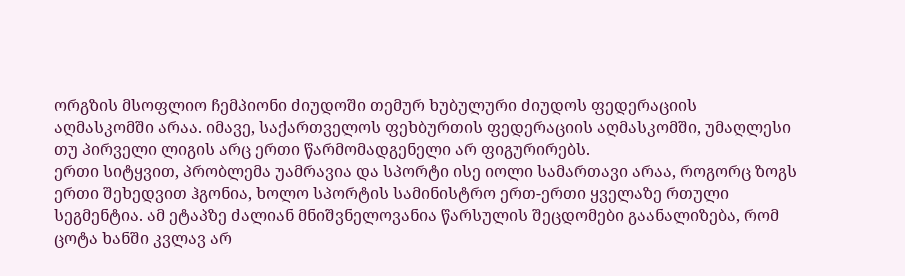ორგზის მსოფლიო ჩემპიონი ძიუდოში თემურ ხუბულური ძიუდოს ფედერაციის აღმასკომში არაა. იმავე, საქართველოს ფეხბურთის ფედერაციის აღმასკომში, უმაღლესი თუ პირველი ლიგის არც ერთი წარმომადგენელი არ ფიგურირებს.
ერთი სიტყვით, პრობლემა უამრავია და სპორტი ისე იოლი სამართავი არაა, როგორც ზოგს ერთი შეხედვით ჰგონია, ხოლო სპორტის სამინისტრო ერთ-ერთი ყველაზე რთული სეგმენტია. ამ ეტაპზე ძალიან მნიშვნელოვანია წარსულის შეცდომები გაანალიზება, რომ ცოტა ხანში კვლავ არ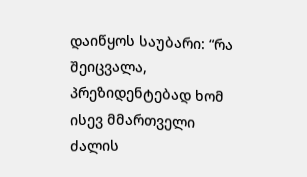დაიწყოს საუბარი: “რა შეიცვალა, პრეზიდენტებად ხომ ისევ მმართველი ძალის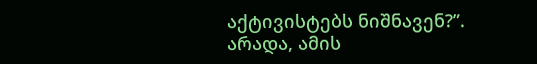აქტივისტებს ნიშნავენ?”. არადა, ამის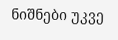ნიშნები უკვე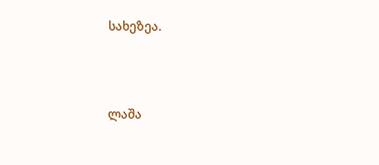სახეზეა.



ლაშა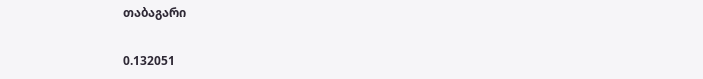თაბაგარი


0.132051